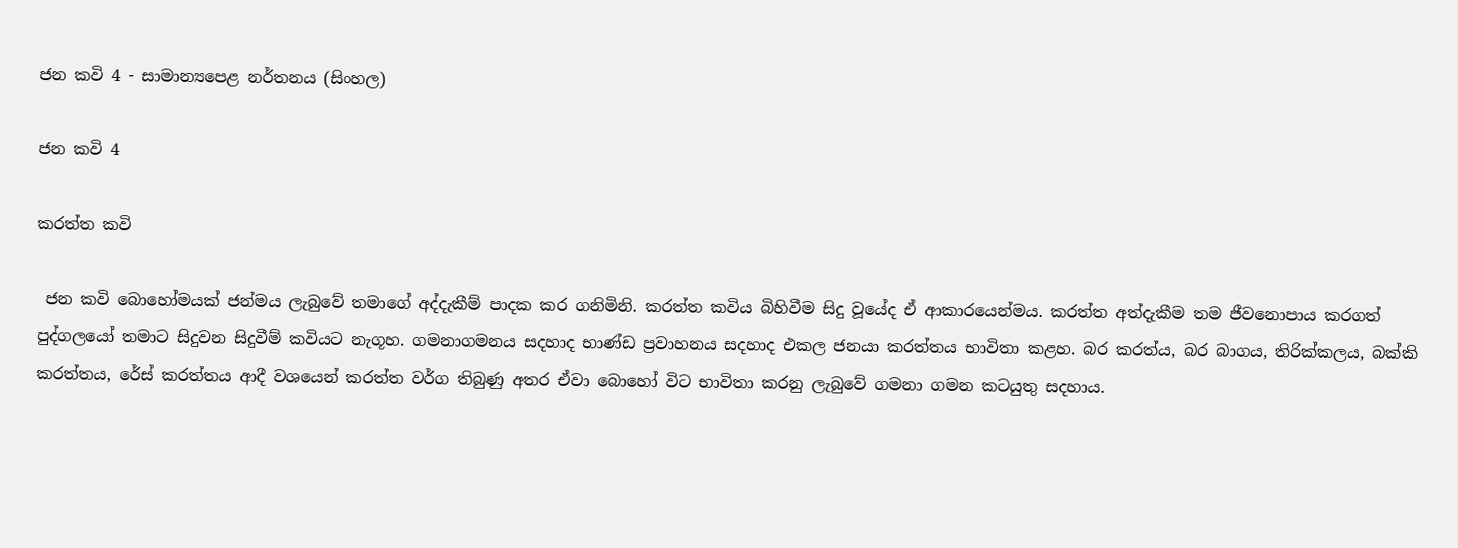ජන කවි 4 - සාමාන්‍යපෙළ නර්තනය (සිංහල)

ජන කවි 4

කරත්ත කවි

 ජන කවි බොහෝමයක් ජන්මය ලැබුවේ තමාගේ අද්දැකීම් පාදක කර ගනිමිනි. කරත්ත කවිය බිහිවීම සිදු වූයේද ඒ ආකාරයෙන්මය. කරත්ත අත්දැකීම තම ජීවනොපාය කරගත් පුද්ගලයෝ තමාට සිදුවන සිදුවීම් කවියට නැගූහ. ගමනාගමනය සදහාද භාණ්ඩ ප්‍රවාහනය සදහාද එකල ජනයා කරත්තය භාවිතා කළහ. බර කරත්ය, බර බාගය, තිරික්කලය, බක්කි කරත්තය, රේස් කරත්තය ආදී වශයෙන් කරත්ත වර්ග තිබුණු අතර ඒවා බොහෝ විට භාවිතා කරනු ලැබුවේ ගමනා ගමන කටයුතු සදහාය.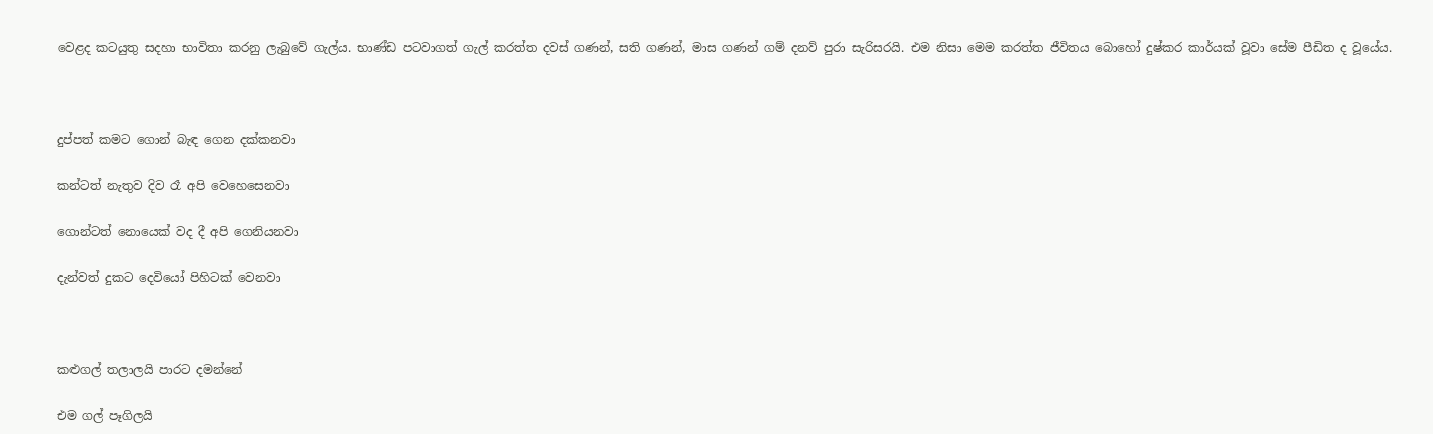වෙළද කටයුතු සදහා භාවිතා කරනු ලැබුවේ ගැල්ය. භාණ්ඩ පටවාගත් ගැල් කරත්ත දවස් ගණන්, සති ගණන්, මාස ගණන් ගම් දනව් පුරා සැරිසරයි. එම නිසා මෙම කරත්ත ජීවිතය බොහෝ දුෂ්කර කාර්යක් වූවා සේම පීඩිත ද වූයේය.



දුප්පත් කමට ගොන් බැඳ ගෙන දක්කනවා

කන්ටත් නැතුව දිව රෑ අපි වෙහෙසෙනවා

ගොන්ටත් නොයෙක් වද දී අපි ගෙනියනවා

දැන්වත් දුකට දෙවියෝ පිහිටක් වෙනවා



කළුගල් තලාලයි පාරට දමන්නේ

එම ගල් පෑගිලයි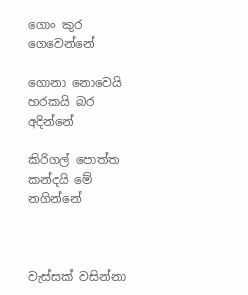ගොං කුර ගෙවෙන්නේ

ගොනා නොවෙයි හරකයි බර අදින්නේ

කිරිගල් පොත්ත කන්දයි මේ නගින්නේ



වැස්‌සක්‌ වසින්නා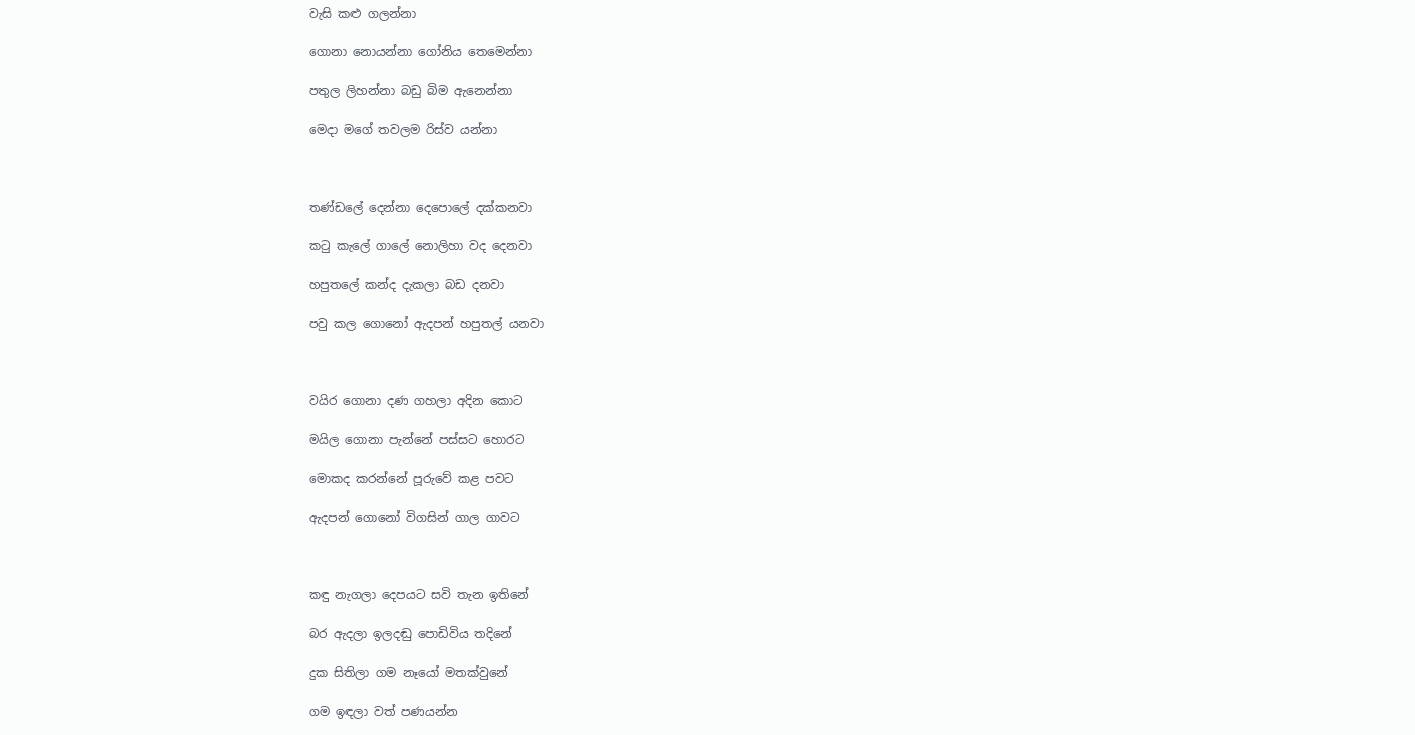වැසි කළු ගලන්නා

ගොනා නොයන්නා ගෝනිය තෙමෙන්නා

පතුල ලිහන්නා බඩු බිම ඇනෙන්නා

මෙදා මගේ තවලම රිස්‌ව යන්නා



තණ්ඩලේ දෙන්නා දෙපොලේ දක්කනවා

කටු කැලේ ගාලේ නොලිහා වද දෙනවා

හපුතලේ කන්ද දැකලා බඩ දනවා

පවු කල ගොනෝ ඇදපන් හපුතල් යනවා



වයිර ගොනා දණ ගහලා අදින කොට

මයිල ගොනා පැන්නේ පස්‌සට හොරට

මොකද කරන්නේ පූරුවේ කළ පවට

ඇදපන් ගොනෝ විගසින් ගාල ගාවට



කඳු නැගලා දෙපයට සවි තැන ඉතිනේ

බර ඇදලා ඉලදඬු පොඩිවිය තදිනේ

දුක සිතිලා ගම නෑයෝ මතක්වුනේ

ගම ඉඳලා වත් පණයන්න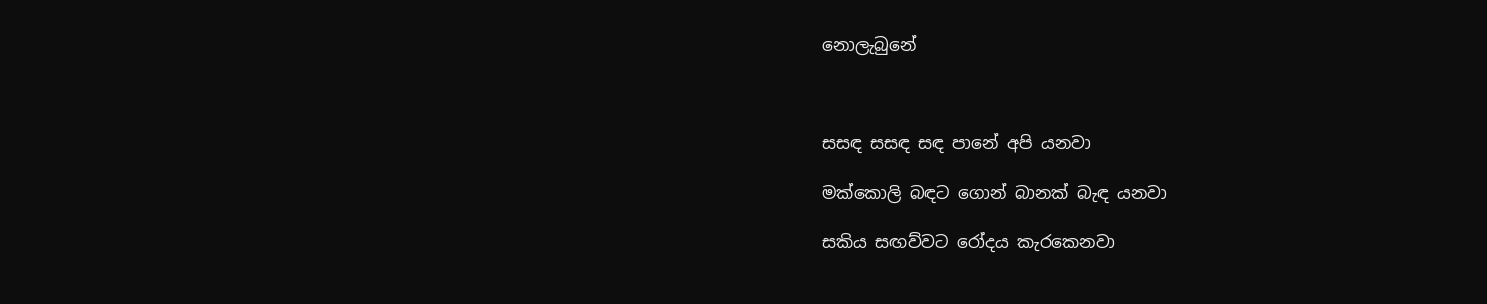නොලැබුනේ



සසඳ සසඳ සඳ පානේ අපි යනවා

මක්‌කොලි බඳට ගොන් බානක්‌ බැඳ යනවා

සකිය සඟව්වට රෝදය කැරකෙනවා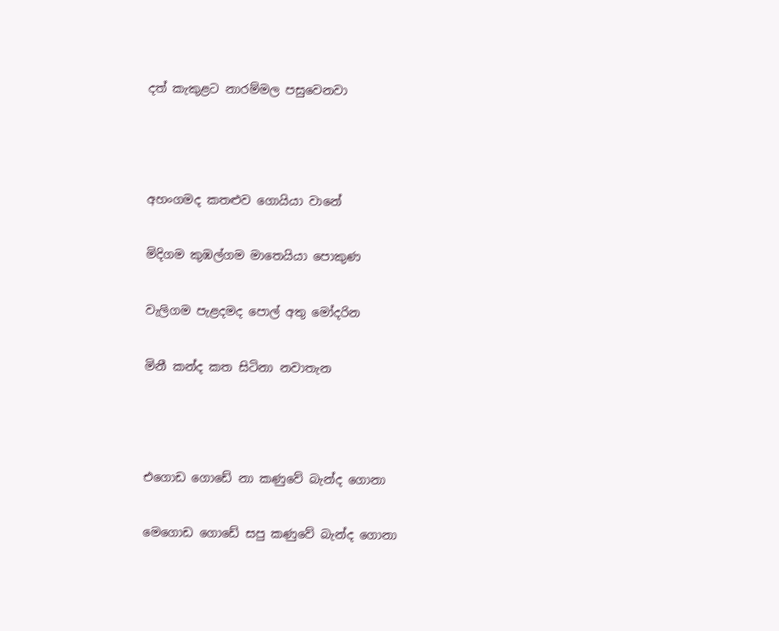දත් කැකුළට නාරම්මල පසුවෙනවා



අහංගමද කතළුව ගොයියා වානේ

මිදිගම කුඹල්ගම මාතෙයියා පොකුණ

වැලිගම පැළදමද පොල් අතු මෝදරින

මිනී කන්ද කත සිටිනා නවාතැන



එගොඩ ගොඩේ නා කණුවේ බැන්ද ගොනා

මෙගොඩ ගොඩේ සපු කණුවේ බැන්ද ගොනා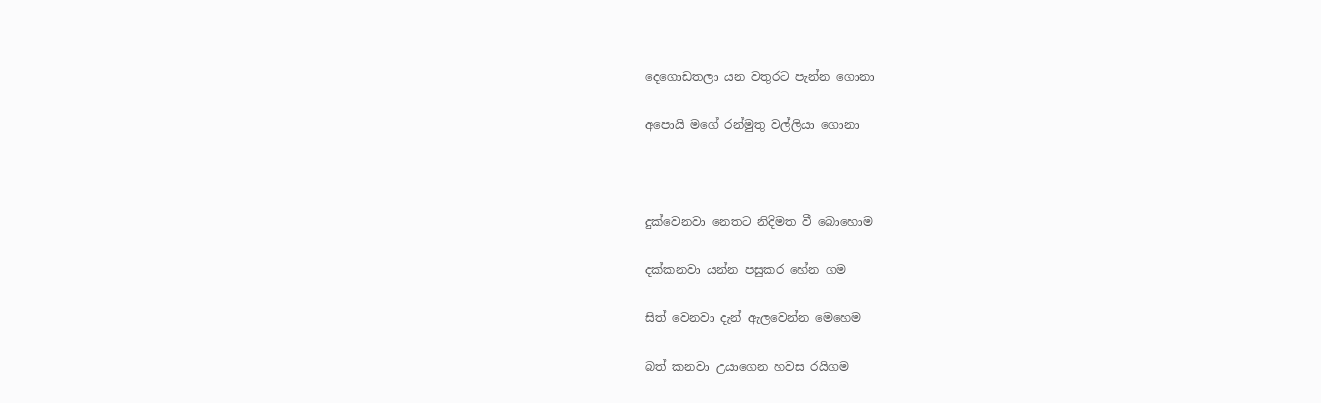දෙගොඩතලා යන වතුරට පැන්න ගොනා

අපොයි මගේ රන්මුතු වල්ලියා ගොනා



දුක්‌වෙනවා නෙතට නිදිමත වී බොහොම

දක්‌කනවා යන්න පසුකර හේන ගම

සිත් වෙනවා දැන් ඇලවෙන්න මෙහෙම

බත් කනවා උයාගෙන හවස රයිගම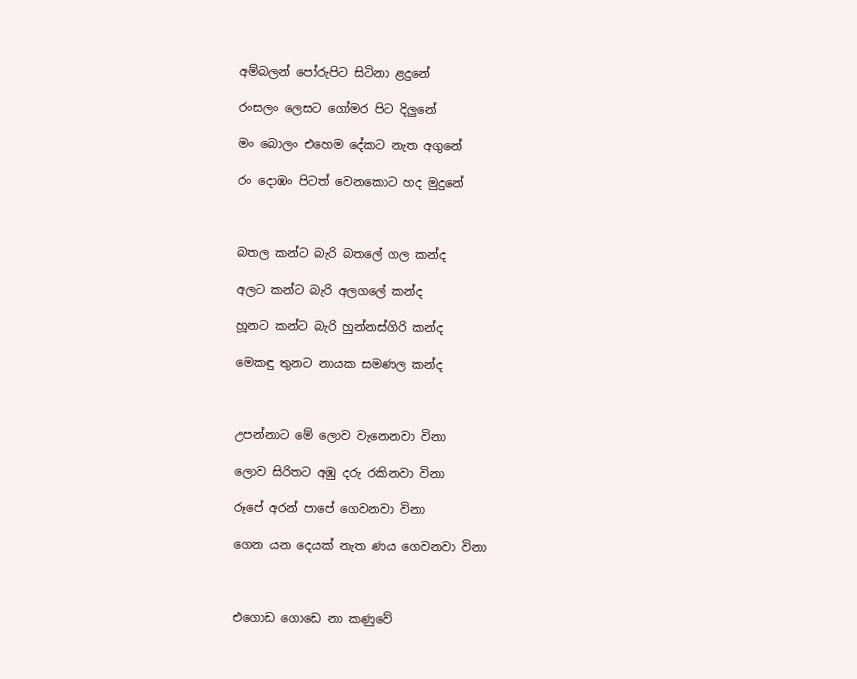අම්බලන් පෝරුපිට සිටිනා ළදුනේ

රංසලං ලෙසට ගෝමර පිට දිලුනේ

මං බොලං එහෙම දේකට නැත අගුනේ

රං දොඹං පිටත් වෙනකොට හද මුදුනේ



බතල කන්ට බැරි බතලේ ගල කන්ද

අලට කන්ට බැරි අලගලේ කන්ද

හූනට කන්ට බැරි හුන්නස්ගිරි කන්ද

මෙකඳු තුනට නායක සමණල කන්ද



උපන්නාට මේ ලොව වැනෙනවා විනා

ලොව සිරිතට අඹු දරු රකිනවා විනා

රූපේ අරන් පාපේ ගෙවනවා විනා

ගෙන යන දෙයක් නැත ණය ගෙවනවා විනා



එගොඩ ගොඩෙ නා කණුවේ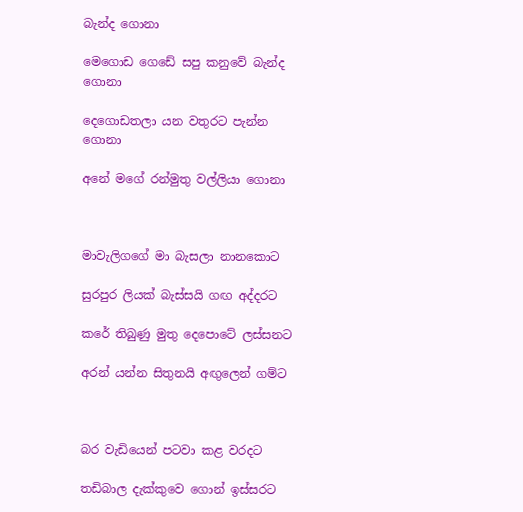බැන්ද ගොනා

මෙගොඩ ගෙඩේ සපු කනුවේ බැන්ද ගොනා

දෙගොඩතලා යන වතුරට පැන්න ගොනා

අනේ මගේ රන්මුතු වල්ලියා ගොනා



මාවැලිගගේ මා බැසලා නානකොට

සුරපුර ලියක් බැස්සයි ‍ගඟ අද්දරට

කරේ තිබුණු මුතු දෙපොටේ ලස්සනට

අරන් යන්න සිතුනයි අඟුලෙන් ගම්ට



බර වැඩියෙන් පටවා කළ වරදට

තඩිබාල දැක්කුවෙ ගොන් ඉස්සරට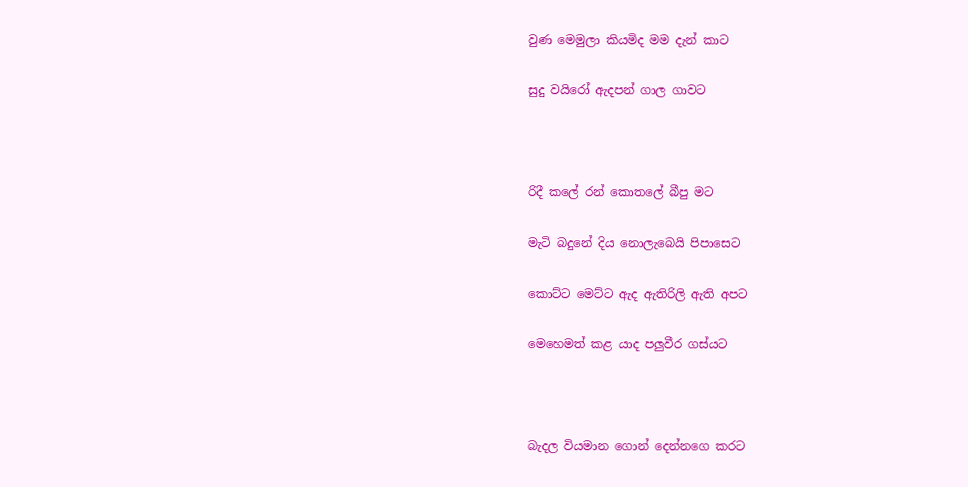වුණ මෙමුලා කියමිද මම දැන් කාට

සුදු වයිරෝ ඇදපන් ගාල ගාවට



රිදී කලේ රන් කොතලේ බීපු මට

මැටි බදුනේ දිය නොලැබෙයි පිපාසෙට

කොට්ට මෙට්ට ඇද ඇතිරිලි ඇති අපට

මෙහෙමත් කළ යාද පලුවීර ගස්යට



බැදල වියමාන ගොන් දෙන්නගෙ කරට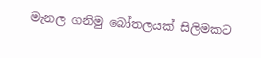මැනල ගනිමු බෝතලයක් සිලිමකට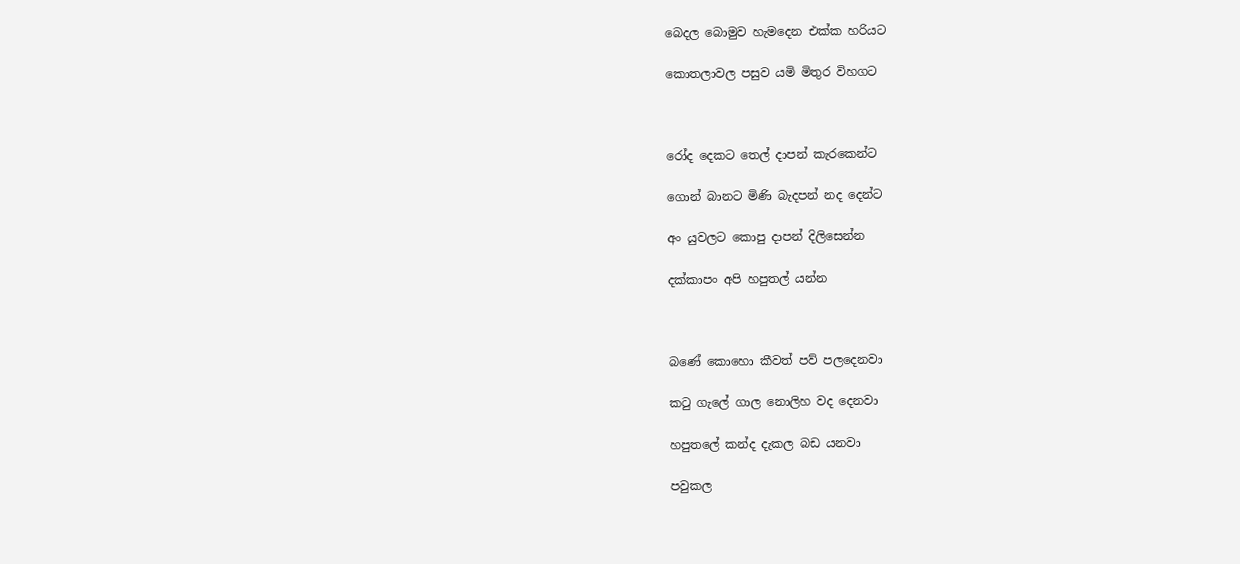බෙදල බොමුව හැමදෙන එක්ක හරියට

කොතලාවල පසුව යමි මිතුර විහගට



රෝද දෙකට තෙල් දාපන් කැරකෙන්ට

ගොන් බානට මිණි බැදපන් නද දෙන්ට

අං යුවලට කොපු දාපන් දිලිසෙන්න

දක්කාපං අපි හපුතල් යන්න



බණේ කොහො කීවත් පව් පලදෙනවා

කටු ගැලේ ගාල නොලිහ වද දෙනවා

හපුතලේ කන්ද දැකල බඩ යනවා

පවුකල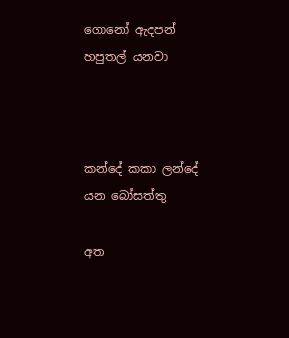ගොනෝ ඇදපන් හපුතල් යනවා



කන්දේ කකා ලන්දේ යන බෝසත්තු

අත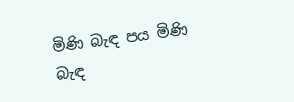මිණි බැඳ පය මිණි බැඳ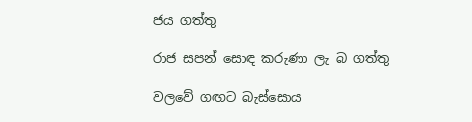ජය ගත්තු

රාජ සපන් සොඳ කරුණා ලැ බ ගත්තු

වලවේ ගඟට බැස්සොය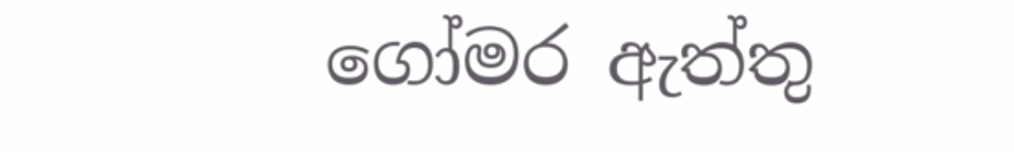ගෝමර ඇත්තු